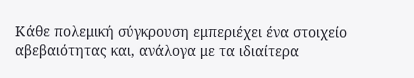Κάθε πολεμική σύγκρουση εμπεριέχει ένα στοιχείο αβεβαιότητας και, ανάλογα με τα ιδιαίτερα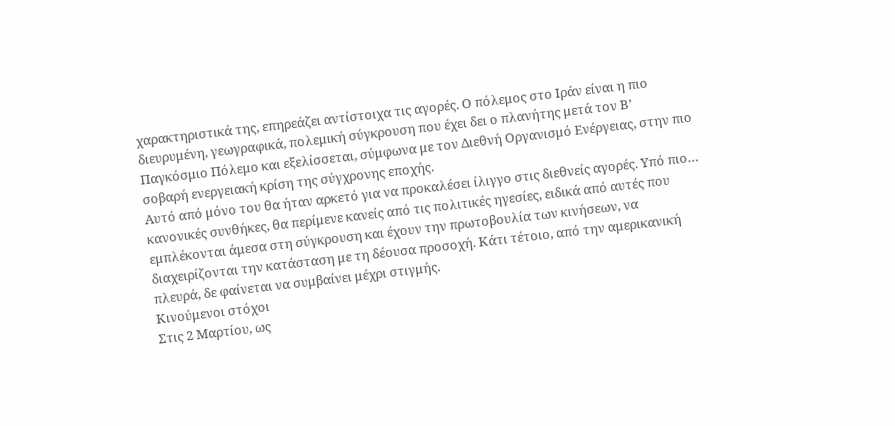χαρακτηριστικά της, επηρεάζει αντίστοιχα τις αγορές. Ο πόλεμος στο Ιράν είναι η πιο διευρυμένη, γεωγραφικά, πολεμική σύγκρουση που έχει δει ο πλανήτης μετά τον Β’ Παγκόσμιο Πόλεμο και εξελίσσεται, σύμφωνα με τον Διεθνή Οργανισμό Ενέργειας, στην πιο σοβαρή ενεργειακή κρίση της σύγχρονης εποχής.
Αυτό από μόνο του θα ήταν αρκετό για να προκαλέσει ίλιγγο στις διεθνείς αγορές. Υπό πιο… κανονικές συνθήκες, θα περίμενε κανείς από τις πολιτικές ηγεσίες, ειδικά από αυτές που εμπλέκονται άμεσα στη σύγκρουση και έχουν την πρωτοβουλία των κινήσεων, να διαχειρίζονται την κατάσταση με τη δέουσα προσοχή. Κάτι τέτοιο, από την αμερικανική πλευρά, δε φαίνεται να συμβαίνει μέχρι στιγμής.
Κινούμενοι στόχοι
Στις 2 Μαρτίου, ως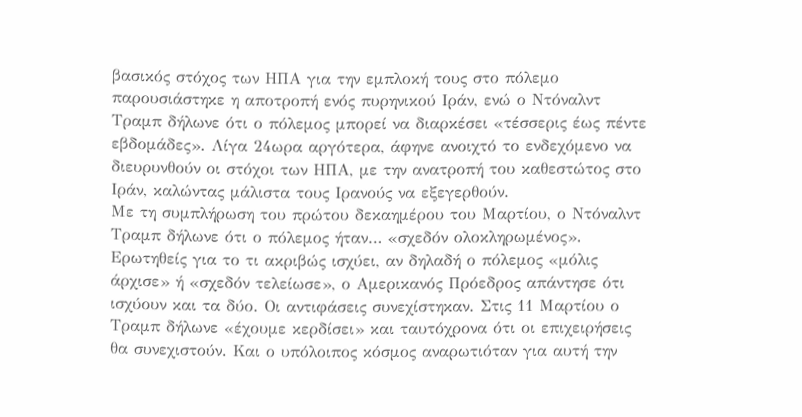βασικός στόχος των ΗΠΑ για την εμπλοκή τους στο πόλεμο παρουσιάστηκε η αποτροπή ενός πυρηνικού Ιράν, ενώ ο Ντόναλντ Τραμπ δήλωνε ότι ο πόλεμος μπορεί να διαρκέσει «τέσσερις έως πέντε εβδομάδες». Λίγα 24ωρα αργότερα, άφηνε ανοιχτό το ενδεχόμενο να διευρυνθούν οι στόχοι των ΗΠΑ, με την ανατροπή του καθεστώτος στο Ιράν, καλώντας μάλιστα τους Ιρανούς να εξεγερθούν.
Με τη συμπλήρωση του πρώτου δεκαημέρου του Μαρτίου, ο Ντόναλντ Τραμπ δήλωνε ότι ο πόλεμος ήταν… «σχεδόν ολοκληρωμένος». Ερωτηθείς για το τι ακριβώς ισχύει, αν δηλαδή ο πόλεμος «μόλις άρχισε» ή «σχεδόν τελείωσε», ο Αμερικανός Πρόεδρος απάντησε ότι ισχύουν και τα δύο. Οι αντιφάσεις συνεχίστηκαν. Στις 11 Μαρτίου ο Τραμπ δήλωνε «έχουμε κερδίσει» και ταυτόχρονα ότι οι επιχειρήσεις θα συνεχιστούν. Και ο υπόλοιπος κόσμος αναρωτιόταν για αυτή την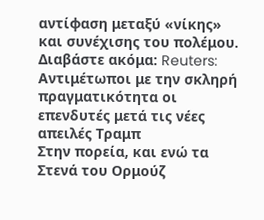αντίφαση μεταξύ «νίκης» και συνέχισης του πολέμου.
Διαβάστε ακόμα: Reuters: Αντιμέτωποι με την σκληρή πραγματικότητα οι επενδυτές μετά τις νέες απειλές Τραμπ
Στην πορεία, και ενώ τα Στενά του Ορμούζ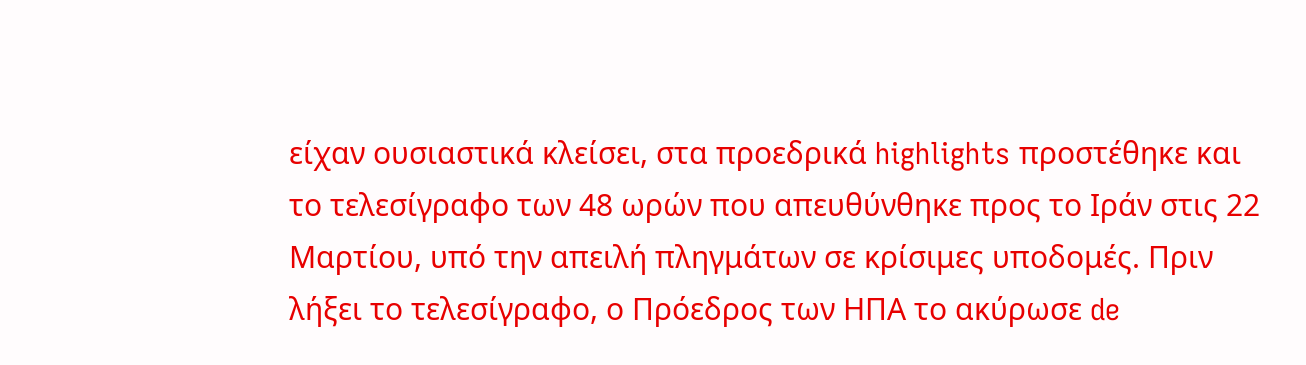είχαν ουσιαστικά κλείσει, στα προεδρικά highlights προστέθηκε και το τελεσίγραφο των 48 ωρών που απευθύνθηκε προς το Ιράν στις 22 Μαρτίου, υπό την απειλή πληγμάτων σε κρίσιμες υποδομές. Πριν λήξει το τελεσίγραφο, ο Πρόεδρος των ΗΠΑ το ακύρωσε de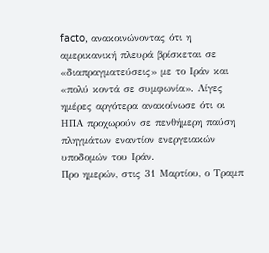facto, ανακοινώνοντας ότι η αμερικανική πλευρά βρίσκεται σε «διαπραγματεύσεις» με το Ιράν και «πολύ κοντά σε συμφωνία». Λίγες ημέρες αργότερα ανακοίνωσε ότι οι ΗΠΑ προχωρούν σε πενθήμερη παύση πληγμάτων εναντίον ενεργειακών υποδομών του Ιράν.
Προ ημερών, στις 31 Μαρτίου, ο Τραμπ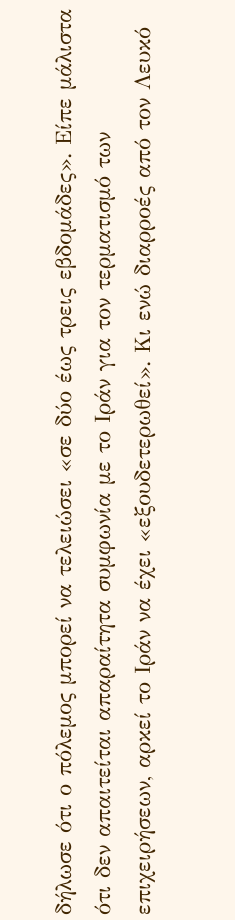δήλωσε ότι ο πόλεμος μπορεί να τελειώσει «σε δύο έως τρεις εβδομάδες». Είπε μάλιστα ότι δεν απαιτείται απαραίτητα συμφωνία με το Ιράν για τον τερματισμό των επιχειρήσεων, αρκεί το Ιράν να έχει «εξουδετερωθεί». Κι ενώ διαρροές από τον Λευκό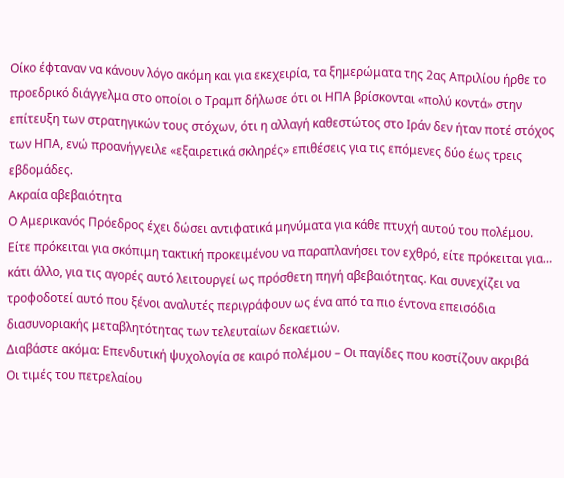Οίκο έφταναν να κάνουν λόγο ακόμη και για εκεχειρία, τα ξημερώματα της 2ας Απριλίου ήρθε το προεδρικό διάγγελμα στο οποίοι ο Τραμπ δήλωσε ότι οι ΗΠΑ βρίσκονται «πολύ κοντά» στην επίτευξη των στρατηγικών τους στόχων, ότι η αλλαγή καθεστώτος στο Ιράν δεν ήταν ποτέ στόχος των ΗΠΑ, ενώ προανήγγειλε «εξαιρετικά σκληρές» επιθέσεις για τις επόμενες δύο έως τρεις εβδομάδες.
Ακραία αβεβαιότητα
Ο Αμερικανός Πρόεδρος έχει δώσει αντιφατικά μηνύματα για κάθε πτυχή αυτού του πολέμου. Είτε πρόκειται για σκόπιμη τακτική προκειμένου να παραπλανήσει τον εχθρό, είτε πρόκειται για… κάτι άλλο, για τις αγορές αυτό λειτουργεί ως πρόσθετη πηγή αβεβαιότητας. Και συνεχίζει να τροφοδοτεί αυτό που ξένοι αναλυτές περιγράφουν ως ένα από τα πιο έντονα επεισόδια διασυνοριακής μεταβλητότητας των τελευταίων δεκαετιών.
Διαβάστε ακόμα: Επενδυτική ψυχολογία σε καιρό πολέμου – Οι παγίδες που κοστίζουν ακριβά
Οι τιμές του πετρελαίου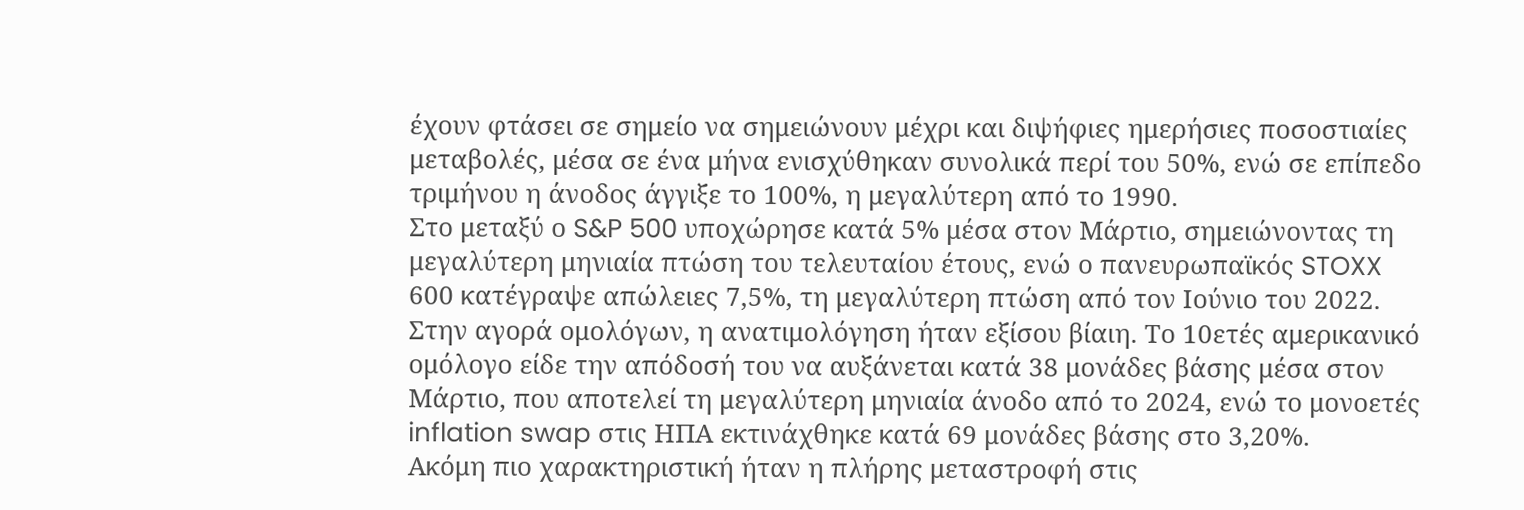έχουν φτάσει σε σημείο να σημειώνουν μέχρι και διψήφιες ημερήσιες ποσοστιαίες μεταβολές, μέσα σε ένα μήνα ενισχύθηκαν συνολικά περί του 50%, ενώ σε επίπεδο τριμήνου η άνοδος άγγιξε το 100%, η μεγαλύτερη από το 1990.
Στο μεταξύ ο S&P 500 υποχώρησε κατά 5% μέσα στον Μάρτιο, σημειώνοντας τη μεγαλύτερη μηνιαία πτώση του τελευταίου έτους, ενώ ο πανευρωπαϊκός STOXX 600 κατέγραψε απώλειες 7,5%, τη μεγαλύτερη πτώση από τον Ιούνιο του 2022. Στην αγορά ομολόγων, η ανατιμολόγηση ήταν εξίσου βίαιη. Το 10ετές αμερικανικό ομόλογο είδε την απόδοσή του να αυξάνεται κατά 38 μονάδες βάσης μέσα στον Μάρτιο, που αποτελεί τη μεγαλύτερη μηνιαία άνοδο από το 2024, ενώ το μονοετές inflation swap στις ΗΠΑ εκτινάχθηκε κατά 69 μονάδες βάσης στο 3,20%.
Ακόμη πιο χαρακτηριστική ήταν η πλήρης μεταστροφή στις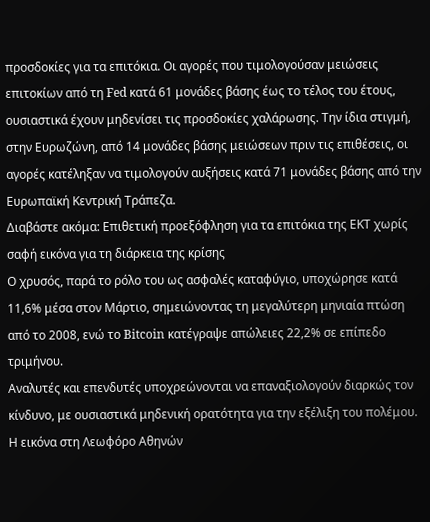προσδοκίες για τα επιτόκια. Οι αγορές που τιμολογούσαν μειώσεις επιτοκίων από τη Fed κατά 61 μονάδες βάσης έως το τέλος του έτους, ουσιαστικά έχουν μηδενίσει τις προσδοκίες χαλάρωσης. Την ίδια στιγμή, στην Ευρωζώνη, από 14 μονάδες βάσης μειώσεων πριν τις επιθέσεις, οι αγορές κατέληξαν να τιμολογούν αυξήσεις κατά 71 μονάδες βάσης από την Ευρωπαϊκή Κεντρική Τράπεζα.
Διαβάστε ακόμα: Επιθετική προεξόφληση για τα επιτόκια της ΕΚΤ χωρίς σαφή εικόνα για τη διάρκεια της κρίσης
Ο χρυσός, παρά το ρόλο του ως ασφαλές καταφύγιο, υποχώρησε κατά 11,6% μέσα στον Μάρτιο, σημειώνοντας τη μεγαλύτερη μηνιαία πτώση από το 2008, ενώ το Bitcoin κατέγραψε απώλειες 22,2% σε επίπεδο τριμήνου.
Αναλυτές και επενδυτές υποχρεώνονται να επαναξιολογούν διαρκώς τον κίνδυνο, με ουσιαστικά μηδενική ορατότητα για την εξέλιξη του πολέμου.
Η εικόνα στη Λεωφόρο Αθηνών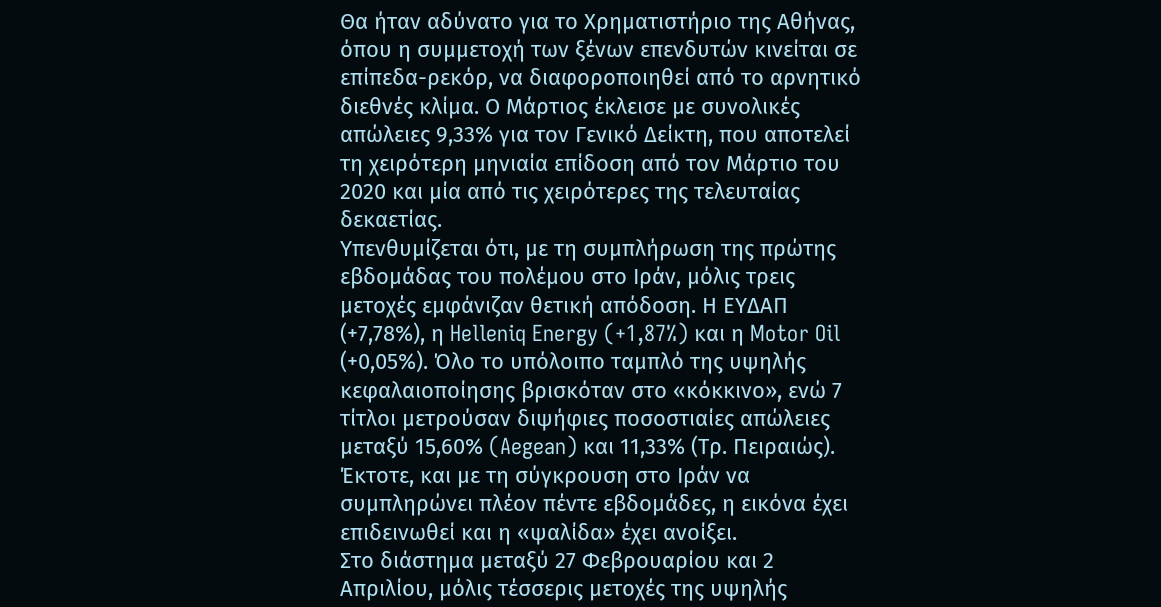Θα ήταν αδύνατο για το Χρηματιστήριο της Αθήνας, όπου η συμμετοχή των ξένων επενδυτών κινείται σε επίπεδα-ρεκόρ, να διαφοροποιηθεί από το αρνητικό διεθνές κλίμα. Ο Μάρτιος έκλεισε με συνολικές απώλειες 9,33% για τον Γενικό Δείκτη, που αποτελεί τη χειρότερη μηνιαία επίδοση από τον Μάρτιο του 2020 και μία από τις χειρότερες της τελευταίας δεκαετίας.
Υπενθυμίζεται ότι, με τη συμπλήρωση της πρώτης εβδομάδας του πολέμου στο Ιράν, μόλις τρεις μετοχές εμφάνιζαν θετική απόδοση. Η ΕΥΔΑΠ (+7,78%), η Helleniq Energy (+1,87%) και η Motor Oil (+0,05%). Όλο το υπόλοιπο ταμπλό της υψηλής κεφαλαιοποίησης βρισκόταν στο «κόκκινο», ενώ 7 τίτλοι μετρούσαν διψήφιες ποσοστιαίες απώλειες μεταξύ 15,60% (Aegean) και 11,33% (Τρ. Πειραιώς). Έκτοτε, και με τη σύγκρουση στο Ιράν να συμπληρώνει πλέον πέντε εβδομάδες, η εικόνα έχει επιδεινωθεί και η «ψαλίδα» έχει ανοίξει.
Στο διάστημα μεταξύ 27 Φεβρουαρίου και 2 Απριλίου, μόλις τέσσερις μετοχές της υψηλής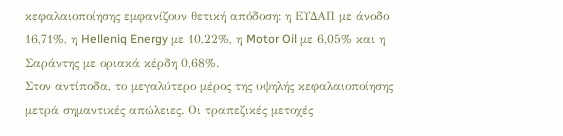κεφαλαιοποίησης εμφανίζουν θετική απόδοση: η ΕΥΔΑΠ με άνοδο 16,71%, η Helleniq Energy με 10,22%, η Motor Oil με 6,05% και η Σαράντης με οριακά κέρδη 0,68%.
Στον αντίποδα, το μεγαλύτερο μέρος της υψηλής κεφαλαιοποίησης μετρά σημαντικές απώλειες. Οι τραπεζικές μετοχές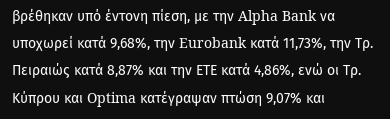βρέθηκαν υπό έντονη πίεση, με την Alpha Bank να υποχωρεί κατά 9,68%, την Eurobank κατά 11,73%, την Τρ. Πειραιώς κατά 8,87% και την ΕΤΕ κατά 4,86%, ενώ οι Τρ. Κύπρου και Optima κατέγραψαν πτώση 9,07% και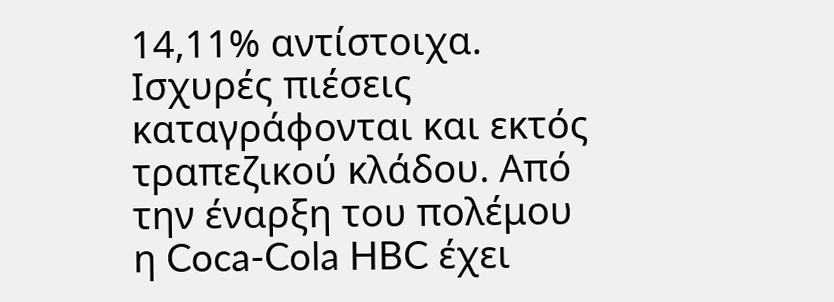14,11% αντίστοιχα.
Ισχυρές πιέσεις καταγράφονται και εκτός τραπεζικού κλάδου. Από την έναρξη του πολέμου η Coca-Cola HBC έχει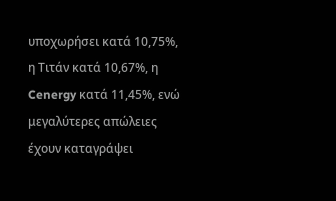υποχωρήσει κατά 10,75%, η Τιτάν κατά 10,67%, η Cenergy κατά 11,45%, ενώ μεγαλύτερες απώλειες έχουν καταγράψει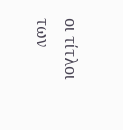οι τίτλοι των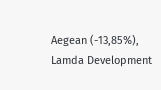Aegean (-13,85%), Lamda Development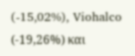(-15,02%), Viohalco (-19,26%) και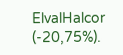ElvalHalcor (-20,75%).